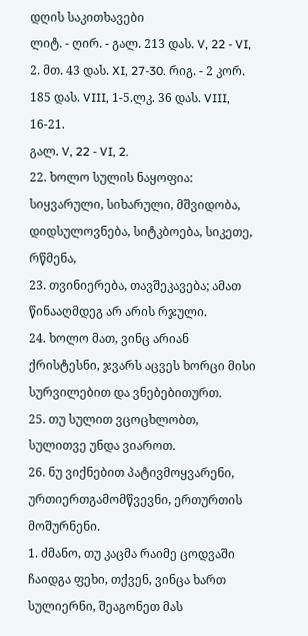დღის საკითხავები
ლიტ. - ღირ. - გალ. 213 დას. V, 22 - VI, 2. მთ. 43 დას. XI, 27-30. რიგ. - 2 კორ. 185 დას. VIII, 1-5.ლკ. 36 დას. VIII, 16-21.
გალ. V, 22 - VI, 2.
22. ხოლო სულის ნაყოფია: სიყვარული, სიხარული, მშვიდობა, დიდსულოვნება, სიტკბოება, სიკეთე, რწმენა,
23. თვინიერება, თავშეკავება; ამათ წინააღმდეგ არ არის რჯული.
24. ხოლო მათ, ვინც არიან ქრისტესნი, ჯვარს აცვეს ხორცი მისი სურვილებით და ვნებებითურთ.
25. თუ სულით ვცოცხლობთ, სულითვე უნდა ვიაროთ.
26. ნუ ვიქნებით პატივმოყვარენი, ურთიერთგამომწვევნი, ერთურთის მოშურნენი.
1. ძმანო, თუ კაცმა რაიმე ცოდვაში ჩაიდგა ფეხი, თქვენ, ვინცა ხართ სულიერნი, შეაგონეთ მას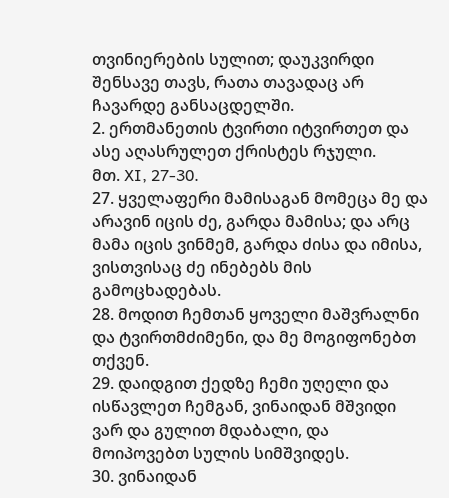თვინიერების სულით; დაუკვირდი შენსავე თავს, რათა თავადაც არ ჩავარდე განსაცდელში.
2. ერთმანეთის ტვირთი იტვირთეთ და ასე აღასრულეთ ქრისტეს რჯული.
მთ. XI, 27-30.
27. ყველაფერი მამისაგან მომეცა მე და არავინ იცის ძე, გარდა მამისა; და არც მამა იცის ვინმემ, გარდა ძისა და იმისა, ვისთვისაც ძე ინებებს მის გამოცხადებას.
28. მოდით ჩემთან ყოველი მაშვრალნი და ტვირთმძიმენი, და მე მოგიფონებთ თქვენ.
29. დაიდგით ქედზე ჩემი უღელი და ისწავლეთ ჩემგან, ვინაიდან მშვიდი ვარ და გულით მდაბალი, და მოიპოვებთ სულის სიმშვიდეს.
30. ვინაიდან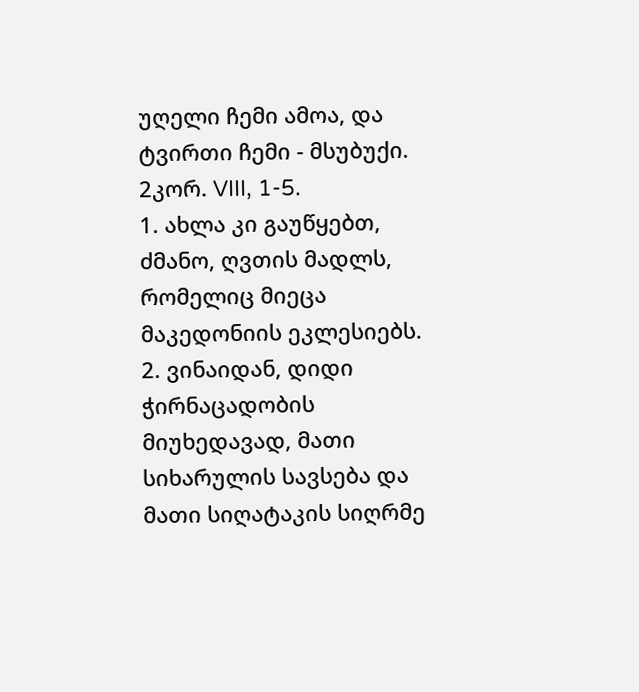უღელი ჩემი ამოა, და ტვირთი ჩემი - მსუბუქი.
2კორ. VIII, 1-5.
1. ახლა კი გაუწყებთ, ძმანო, ღვთის მადლს, რომელიც მიეცა მაკედონიის ეკლესიებს.
2. ვინაიდან, დიდი ჭირნაცადობის მიუხედავად, მათი სიხარულის სავსება და მათი სიღატაკის სიღრმე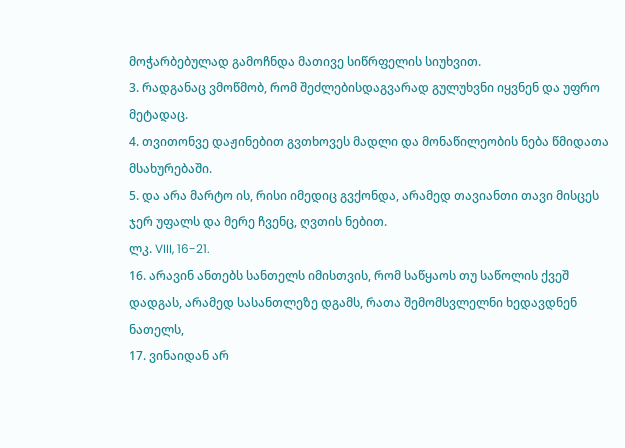მოჭარბებულად გამოჩნდა მათივე სიწრფელის სიუხვით.
3. რადგანაც ვმოწმობ, რომ შეძლებისდაგვარად გულუხვნი იყვნენ და უფრო მეტადაც.
4. თვითონვე დაჟინებით გვთხოვეს მადლი და მონაწილეობის ნება წმიდათა მსახურებაში.
5. და არა მარტო ის, რისი იმედიც გვქონდა, არამედ თავიანთი თავი მისცეს ჯერ უფალს და მერე ჩვენც, ღვთის ნებით.
ლკ. VIII, 16-21.
16. არავინ ანთებს სანთელს იმისთვის, რომ საწყაოს თუ საწოლის ქვეშ დადგას, არამედ სასანთლეზე დგამს, რათა შემომსვლელნი ხედავდნენ ნათელს,
17. ვინაიდან არ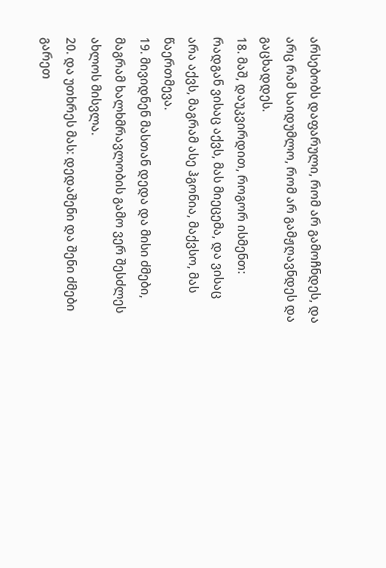არსებობს დაფარული, რომ არ გამოჩნდეს, და არც რამ საიდუმლო, რომ არ გამჟღავნდეს და გაცხადდეს.
18. მაშ, დაუკვირდით, როგორ ისმენთ: რადგან ვისაც აქვს, მას მიეცემა, და ვისაც არა აქვს, მაგრამ ასე ჰგონია, მაქვსო, მას წაერთმევა.
19. მივიდნენ მასთან დედა და მისი ძმები, მაგრამ ხალხმრავლობის გამო ვერ შესძლეს ახლოს მისვლა.
20. და უთხრეს მას: დედაშენი და შენი ძმები გარეთ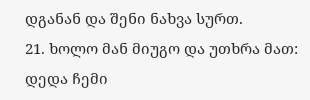დგანან და შენი ნახვა სურთ.
21. ხოლო მან მიუგო და უთხრა მათ: დედა ჩემი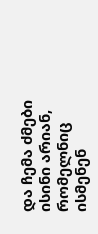და ჩემა ძმები ისინი არიან, რომელნიც ისმენენ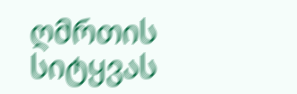ღმრთის სიტყვას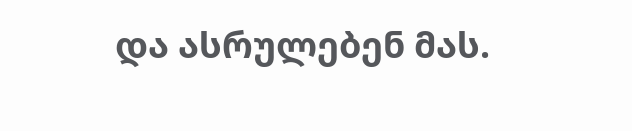და ასრულებენ მას.